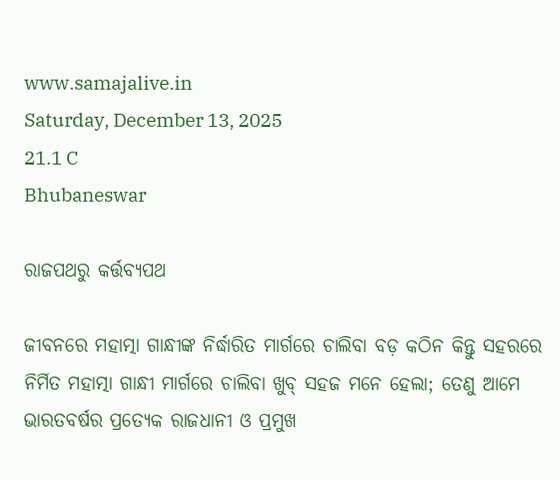www.samajalive.in
Saturday, December 13, 2025
21.1 C
Bhubaneswar

ରାଜପଥରୁ କର୍ତ୍ତବ୍ୟପଥ

ଜୀବନରେ ମହାତ୍ମା ଗାନ୍ଧୀଙ୍କ ନିର୍ଦ୍ଧାରିତ ମାର୍ଗରେ ଚାଲିବା ବଡ଼ କଠିନ କିନ୍ତୁ ସହରରେ ନିର୍ମିତ ମହାତ୍ମା ଗାନ୍ଧୀ ମାର୍ଗରେ ଚାଲିବା ଖୁବ୍‍ ସହଜ ମନେ ହେଲା; ତେଣୁ ଆମେ ଭାରତବର୍ଷର ପ୍ରତ୍ୟେକ ରାଜଧାନୀ ଓ ପ୍ରମୁଖ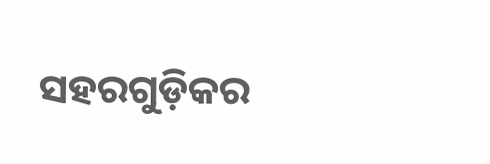ସହରଗୁଡ଼ିକର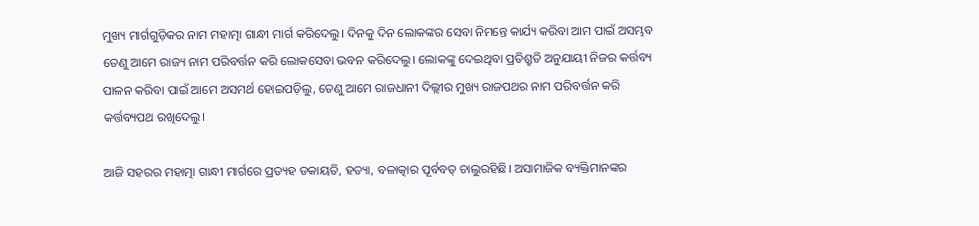ମୁଖ୍ୟ ମାର୍ଗଗୁଡ଼ିକର ନାମ ମହାତ୍ମା ଗାନ୍ଧୀ ମାର୍ଗ କରିଦେଲୁ। ଦିନକୁ ଦିନ ଲୋକଙ୍କର ସେବା ନିମନ୍ତେ କାର୍ଯ୍ୟ କରିବା ଆମ ପାଇଁ ଅସମ୍ଭବ ତେଣୁ ଆମେ ରାଜ୍ୟ ନାମ ପରିବର୍ତ୍ତନ କରି ଲୋକସେବା ଭବନ କରିଦେଲୁ। ଲୋକଙ୍କୁ ଦେଇଥିବା ପ୍ରତିଶ୍ରୁତି ଅନୁଯାୟୀ ନିଜର କର୍ତ୍ତବ୍ୟ ପାଳନ କରିବା ପାଇଁ ଆମେ ଅସମର୍ଥ ହୋଇପଡ଼ିଲୁ, ତେଣୁ ଆମେ ରାଜଧାନୀ ଦିଲ୍ଲୀର ମୁଖ୍ୟ ରାଜପଥର ନାମ ପରିବର୍ତ୍ତନ କରି କର୍ତ୍ତବ୍ୟପଥ ରଖିଦେଲୁ।

ଆଜି ସହରର ମହାତ୍ମା ଗାନ୍ଧୀ ମାର୍ଗରେ ପ୍ରତ୍ୟହ ଡକାୟତି, ହତ୍ୟା, ବଳାତ୍କାର ପୂର୍ବବତ୍‌ ଚାଲୁରହିଛି। ଅସାମାଜିକ ବ୍ୟକ୍ତିମାନଙ୍କର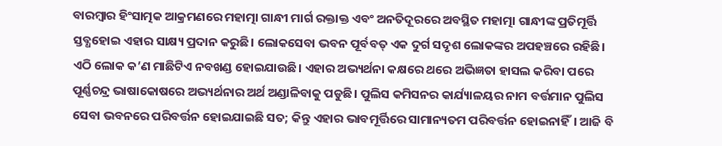ବାରମ୍ବାର ହିଂସାତ୍ମକ ଆକ୍ରମଣରେ ମହାତ୍ମା ଗାନ୍ଧୀ ମାର୍ଗ ରକ୍ତାକ୍ତ ଏବଂ ଅନତିଦୂରରେ ଅବସ୍ଥିତ ମହାତ୍ମା ଗାନ୍ଧୀଙ୍କ ପ୍ରତିମୂର୍ତ୍ତି ସ୍ତବ୍ଧହୋଇ ଏହାର ସାକ୍ଷ୍ୟ ପ୍ରଦାନ କରୁଛି। ଲୋକସେବା ଭବନ ପୂର୍ବବତ୍‌ ଏକ ଦୁର୍ଗ ସଦୃଶ ଲୋକଙ୍କର ଅପହଞ୍ଚରେ ରହିଛି। ଏଠି ଲୋକ କ’ଣ ମାଛିଟିଏ ନବଖଣ୍ଡ ହୋଇଯାଉଛି। ଏହାର ଅଭ୍ୟର୍ଥନା କକ୍ଷରେ ଥରେ ଅଭିଜ୍ଞତା ହାସଲ କରିବା ପରେ ପୂର୍ଣ୍ଣଚନ୍ଦ୍ର ଭାଷାକୋଷରେ ଅଭ୍ୟର୍ଥନାର ଅର୍ଥ ଅଣ୍ଡାଳିବାକୁ ପଡୁଛି। ପୁଲିସ କମିସନର କାର୍ଯ୍ୟାଳୟର ନାମ ବର୍ତ୍ତମାନ ପୁଲିସ ସେବା ଭବନରେ ପରିବର୍ତ୍ତନ ହୋଇଯାଇଛି ସତ; କିନ୍ତୁ ଏହାର ଭାବମୂର୍ତ୍ତିରେ ସାମାନ୍ୟତମ ପରିବର୍ତ୍ତନ ହୋଇନାହିଁ। ଆଜି ବି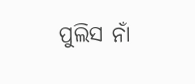ପୁଲିସ ନାଁ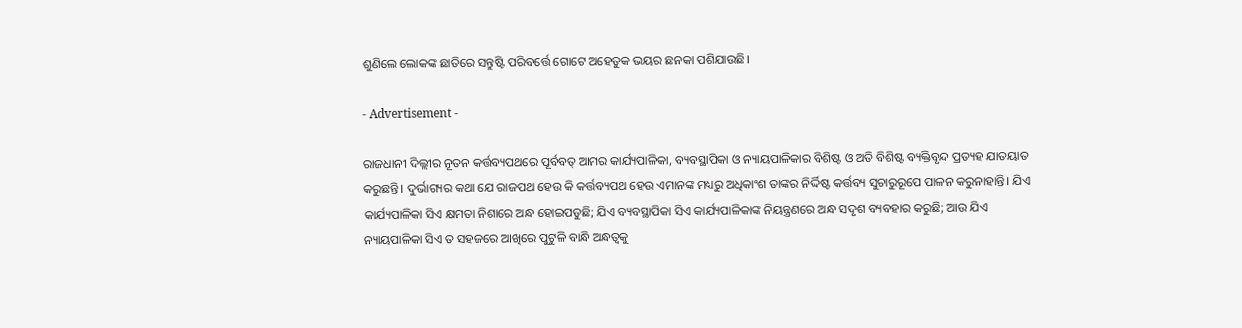ଶୁଣିଲେ ଲୋକଙ୍କ ଛାତିରେ ସନ୍ତୁଷ୍ଟି ପରିବର୍ତ୍ତେ ଗୋଟେ ଅହେତୁକ ଭୟର ଛନକା ପଶିଯାଉଛି।

- Advertisement -

ରାଜଧାନୀ ଦିଲ୍ଲୀର ନୂତନ କର୍ତ୍ତବ୍ୟପଥରେ ପୂର୍ବବତ୍‍ ଆମର କାର୍ଯ୍ୟପାଳିକା, ବ୍ୟବସ୍ଥାପିକା ଓ ନ୍ୟାୟପାଳିକାର ବିଶିଷ୍ଟ ଓ ଅତି ବିଶିଷ୍ଟ ବ୍ୟକ୍ତିବୃନ୍ଦ ପ୍ରତ୍ୟହ ଯାତୟାତ କରୁଛନ୍ତି। ଦୁର୍ଭାଗ୍ୟର କଥା ଯେ ରାଜପଥ ହେଉ କି କର୍ତ୍ତବ୍ୟପଥ ହେଉ ଏମାନଙ୍କ ମଧ୍ୟରୁ ଅଧିକାଂଶ ତାଙ୍କର ନିର୍ଦ୍ଦିଷ୍ଟ କର୍ତ୍ତବ୍ୟ ସୁଚାରୁରୂପେ ପାଳନ କରୁନାହାନ୍ତି। ଯିଏ କାର୍ଯ୍ୟପାଳିକା ସିଏ କ୍ଷମତା ନିଶାରେ ଅନ୍ଧ ହୋଇପଡୁଛି; ଯିଏ ବ୍ୟବସ୍ଥାପିକା ସିଏ କାର୍ଯ୍ୟପାଳିକାଙ୍କ ନିୟନ୍ତ୍ରଣରେ ଅନ୍ଧ ସଦୃଶ ବ୍ୟବହାର କରୁଛି; ଆଉ ଯିଏ ନ୍ୟାୟପାଳିକା ସିଏ ତ ସହଜରେ ଆଖିରେ ପୁଟୁଳି ବାନ୍ଧି ଅନ୍ଧତ୍ୱକୁ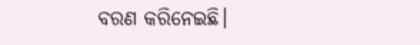ବରଣ କରିନେଇଛି।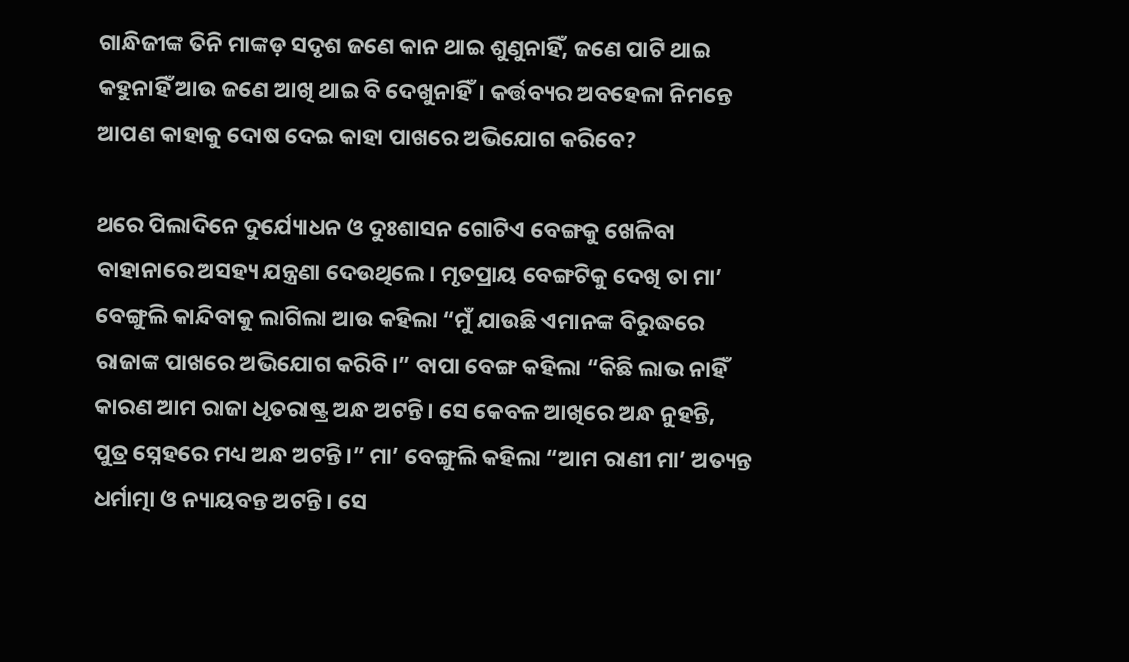ଗାନ୍ଧିଜୀଙ୍କ ତିନି ମାଙ୍କଡ଼ ସଦୃଶ ଜଣେ କାନ ଥାଇ ଶୁଣୁନାହିଁ, ଜଣେ ପାଟି ଥାଇ କହୁନାହିଁ ଆଉ ଜଣେ ଆଖି ଥାଇ ବି ଦେଖୁନାହିଁ। କର୍ତ୍ତବ୍ୟର ଅବହେଳା ନିମନ୍ତେ ଆପଣ କାହାକୁ ଦୋଷ ଦେଇ କାହା ପାଖରେ ଅଭିଯୋଗ କରିବେ?

ଥରେ ପିଲାଦିନେ ଦୁର୍ଯ୍ୟୋଧନ ଓ ଦୁଃଶାସନ ଗୋଟିଏ ବେଙ୍ଗକୁ ଖେଳିବା ବାହାନାରେ ଅସହ୍ୟ ଯନ୍ତ୍ରଣା ଦେଉଥିଲେ। ମୃତପ୍ରାୟ ବେଙ୍ଗଟିକୁ ଦେଖି ତା ମା’ ବେଙ୍ଗୁଲି କାନ୍ଦିବାକୁ ଲାଗିଲା ଆଉ କହିଲା “ମୁଁ ଯାଉଛି ଏମାନଙ୍କ ବିରୁଦ୍ଧରେ ରାଜାଙ୍କ ପାଖରେ ଅଭିଯୋଗ କରିବି।” ବାପା ବେଙ୍ଗ କହିଲା “କିଛି ଲାଭ ନାହିଁ କାରଣ ଆମ ରାଜା ଧୃତରାଷ୍ଟ୍ର ଅନ୍ଧ ଅଟନ୍ତି। ସେ କେବଳ ଆଖିରେ ଅନ୍ଧ ନୁହନ୍ତି, ପୁତ୍ର ସ୍ନେହରେ ମଧ୍ୟ ଅନ୍ଧ ଅଟନ୍ତି।” ମା’ ବେଙ୍ଗୁଲି କହିଲା “ଆମ ରାଣୀ ମା’ ଅତ୍ୟନ୍ତ ଧର୍ମାତ୍ମା ଓ ନ୍ୟାୟବନ୍ତ ଅଟନ୍ତି। ସେ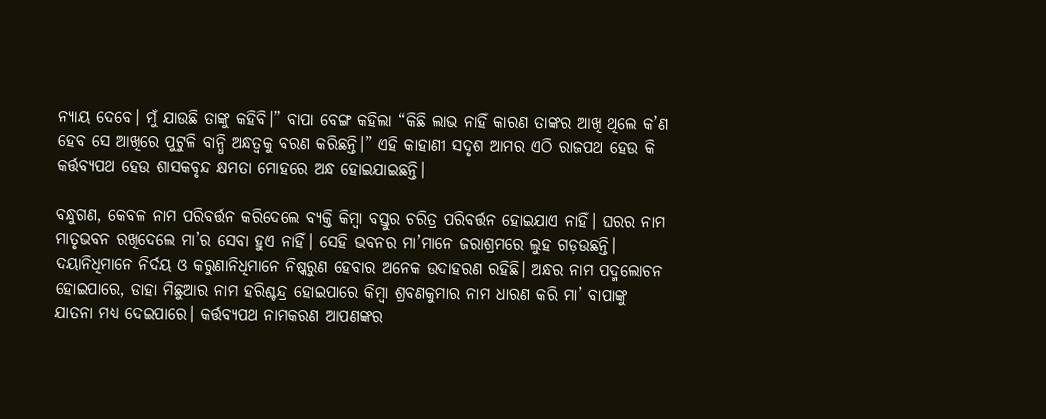ନ୍ୟାୟ ଦେବେ। ମୁଁ ଯାଉଛି ତାଙ୍କୁ କହିବି।” ବାପା ବେଙ୍ଗ କହିଲା “କିଛି ଲାଭ ନାହିଁ କାରଣ ତାଙ୍କର ଆଖି ଥିଲେ କ’ଣ ହେବ ସେ ଆଖିରେ ପୁଟୁଳି ବାନ୍ଧି ଅନ୍ଧତ୍ୱକୁ ବରଣ କରିଛନ୍ତି।” ଏହି କାହାଣୀ ସଦୃଶ ଆମର ଏଠି ରାଜପଥ ହେଉ କି କର୍ତ୍ତବ୍ୟପଥ ହେଉ ଶାସକବୃନ୍ଦ କ୍ଷମତା ମୋହରେ ଅନ୍ଧ ହୋଇଯାଇଛନ୍ତି।

ବନ୍ଧୁଗଣ, କେବଳ ନାମ ପରିବର୍ତ୍ତନ କରିଦେଲେ ବ୍ୟକ୍ତି କିମ୍ବା ବସ୍ତୁର ଚରିତ୍ର ପରିବର୍ତ୍ତନ ହୋଇଯାଏ ନାହିଁ। ଘରର ନାମ ମାତୃଭବନ ରଖିଦେଲେ ମା’ର ସେବା ହୁଏ ନାହିଁ। ସେହି ଭବନର ମା’ମାନେ ଜରାଶ୍ରମରେ ଲୁହ ଗଡ଼ଉଛନ୍ତି। ଦୟାନିଧିମାନେ ନିର୍ଦୟ ଓ କରୁଣାନିଧିମାନେ ନିଷ୍କରୁଣ ହେବାର ଅନେକ ଉଦାହରଣ ରହିଛି। ଅନ୍ଧର ନାମ ପଦ୍ମଲୋଚନ ହୋଇପାରେ, ଡାହା ମିଛୁଆର ନାମ ହରିଶ୍ଚନ୍ଦ୍ର ହୋଇପାରେ କିମ୍ବା ଶ୍ରବଣକୁମାର ନାମ ଧାରଣ କରି ମା’ ବାପାଙ୍କୁ ଯାତନା ମଧ୍ୟ ଦେଇପାରେ। କର୍ତ୍ତବ୍ୟପଥ ନାମକରଣ ଆପଣଙ୍କର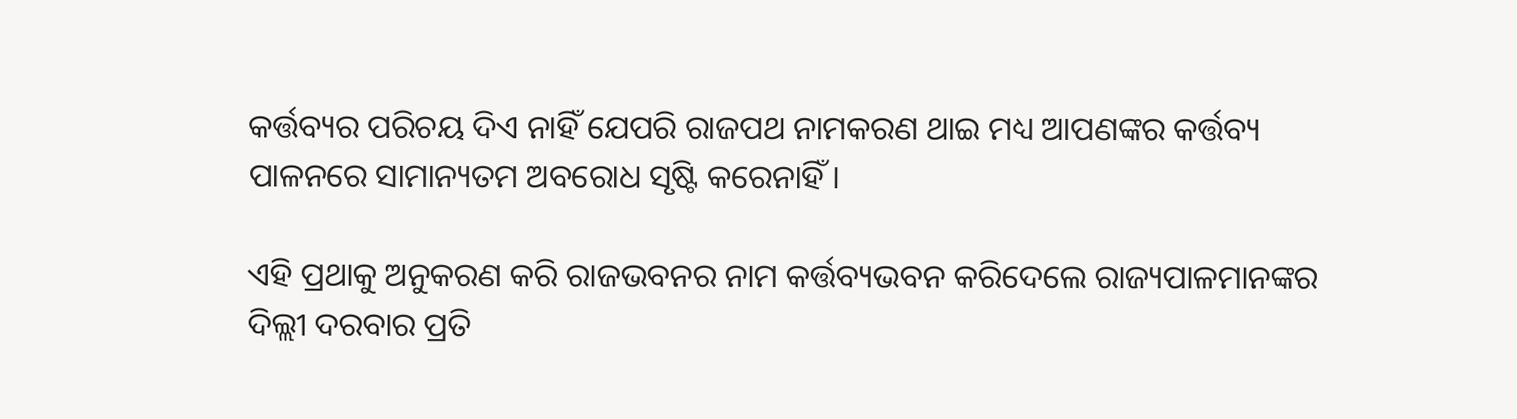କର୍ତ୍ତବ୍ୟର ପରିଚୟ ଦିଏ ନାହିଁ ଯେପରି ରାଜପଥ ନାମକରଣ ଥାଇ ମଧ୍ୟ ଆପଣଙ୍କର କର୍ତ୍ତବ୍ୟ ପାଳନରେ ସାମାନ୍ୟତମ ଅବରୋଧ ସୃଷ୍ଟି କରେନାହିଁ।

ଏହି ପ୍ରଥାକୁ ଅନୁକରଣ କରି ରାଜଭବନର ନାମ କର୍ତ୍ତବ୍ୟଭବନ କରିଦେଲେ ରାଜ୍ୟପାଳମାନଙ୍କର ଦିଲ୍ଲୀ ଦରବାର ପ୍ରତି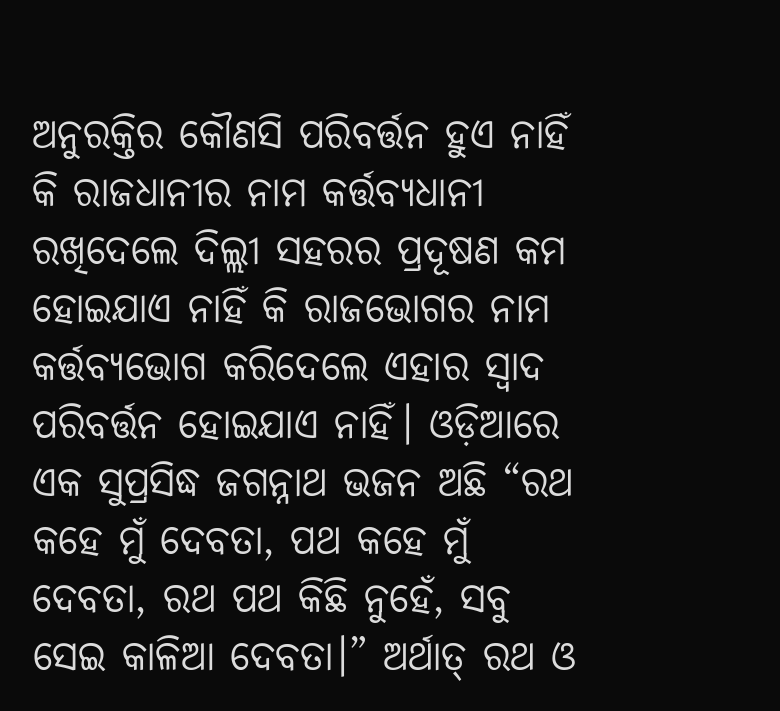ଅନୁରକ୍ତିର କୌଣସି ପରିବର୍ତ୍ତନ ହୁଏ ନାହିଁ କି ରାଜଧାନୀର ନାମ କର୍ତ୍ତବ୍ୟଧାନୀ ରଖିଦେଲେ ଦିଲ୍ଲୀ ସହରର ପ୍ରଦୂଷଣ କମ ହୋଇଯାଏ ନାହିଁ କି ରାଜଭୋଗର ନାମ କର୍ତ୍ତବ୍ୟଭୋଗ କରିଦେଲେ ଏହାର ସ୍ୱାଦ ପରିବର୍ତ୍ତନ ହୋଇଯାଏ ନାହିଁ। ଓଡ଼ିଆରେ ଏକ ସୁପ୍ରସିଦ୍ଧ ଜଗନ୍ନାଥ ଭଜନ ଅଛି “ରଥ କହେ ମୁଁ ଦେବତା, ପଥ କହେ ମୁଁ ଦେବତା, ରଥ ପଥ କିଛି ନୁହେଁ, ସବୁ ସେଇ କାଳିଆ ଦେବତା।” ଅର୍ଥାତ୍‌ ରଥ ଓ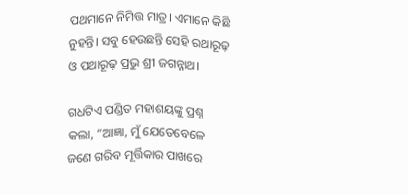ପଥମାନେ ନିମିତ୍ତ ମାତ୍ର। ଏମାନେ କିଛି ନୁହନ୍ତି। ସବୁ ହେଉଛନ୍ତି ସେହି ରଥାରୂଢ଼ ଓ ପଥାରୂଢ଼ ପ୍ରଭୁ ଶ୍ରୀ ଜଗନ୍ନାଥ।

ଗଧଟିଏ ପଣ୍ଡିତ ମହାଶୟଙ୍କୁ ପ୍ରଶ୍ନ କଲା, “ଆଜ୍ଞା, ମୁଁ ଯେତେବେଳେ ଜଣେ ଗରିବ ମୂର୍ତ୍ତିକାର ପାଖରେ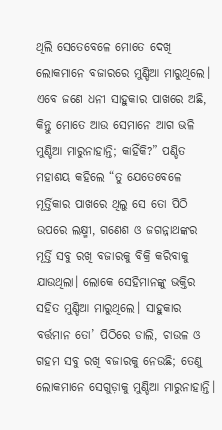ଥିଲି ସେତେବେଳେ ମୋତେ ଦେଖି ଲୋକମାନେ ବଜାରରେ ମୁଣ୍ଡିଆ ମାରୁଥିଲେ। ଏବେ ଜଣେ ଧନୀ ସାହୁକାର ପାଖରେ ଅଛି, କିନ୍ତୁ ମୋତେ ଆଉ ସେମାନେ ଆଗ ଭଳି ମୁଣ୍ଡିଆ ମାରୁନାହାନ୍ତି; କାହିଁକି?” ପଣ୍ଡିତ ମହାଶୟ କହିଲେ “ତୁ ଯେତେବେଳେ ମୂର୍ତ୍ତିକାର ପାଖରେ ଥିଲୁ ସେ ତୋ ପିଠି ଉପରେ ଲକ୍ଷ୍ମୀ, ଗଣେଶ ଓ ଜଗନ୍ନାଥଙ୍କର ମୂର୍ତ୍ତି ସବୁ ରଖି ବଜାରକୁ ବିକ୍ରି କରିବାକୁ ଯାଉଥିଲା। ଲୋକେ ସେହିମାନଙ୍କୁ ଭକ୍ତିର ସହିତ ମୁଣ୍ଡିଆ ମାରୁଥିଲେ। ସାହୁକାର ବର୍ତ୍ତମାନ ତୋ’ ପିଠିରେ ଡାଲି, ଚାଉଳ ଓ ଗହମ ସବୁ ରଖି ବଜାରକୁ ନେଉଛି; ତେଣୁ ଲୋକମାନେ ସେଗୁଡ଼ାକୁ ମୁଣ୍ଡିଆ ମାରୁନାହାନ୍ତି।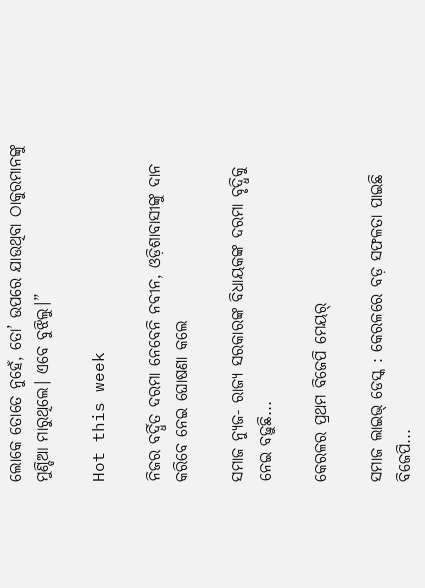ଲୋକେ ତୋତେ ନୁହେଁ, ତୋ’ ଉପରେ ଯାଉଥିବା ଠାକୁରମାନଙ୍କୁ ମୁଣ୍ଡିଆ ମାରୁଥିଲେ। ଏବେ ବୁଝିଲୁ।”

Hot this week

ନିଜର ବର୍ଦ୍ଧିତ ଦରମା ନେବେନି ନବୀନ, ଓଡ଼ିଶାବାସୀଙ୍କୁ ଦାନ କରିବେ ନେଇ ଘୋଷଣା କଲେ

ସମାଜ ନ୍ୟୁଜ- ରାଜ୍ୟ ସରକାରଙ୍କ ବିଧାୟକଙ୍କ ଦରମା ବୃଦ୍ଧିକୁ ନେଇ ବଢ଼ୁଛି...

କେରଳର ପ୍ରଥମ ବିଜେପି ମେୟର୍

ସମାଜ ଲାଇଭ୍ ଡେସ୍କ : କେରଳରେ ବଡ଼ ସଫଳତା ପାଇଛି ବିଜେପି...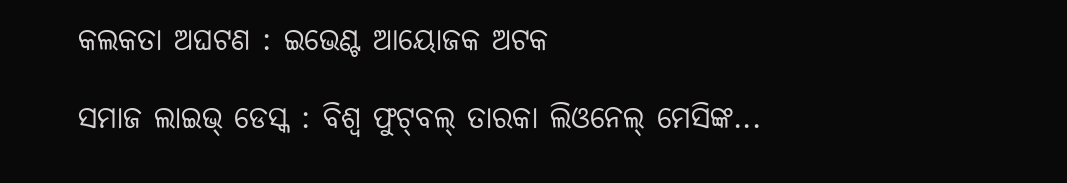କଲକତା ଅଘଟଣ : ଇଭେଣ୍ଟ ଆୟୋଜକ ଅଟକ

ସମାଜ ଲାଇଭ୍ ଡେସ୍କ : ବିଶ୍ଵ ଫୁଟ୍‌ବଲ୍‌ ତାରକା ଲିଓନେଲ୍ ମେସିଙ୍କ...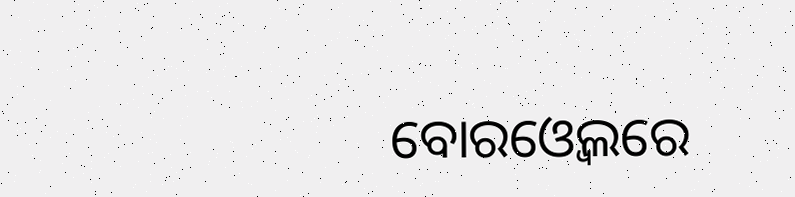ବୋରଓ୍ବେଲରେ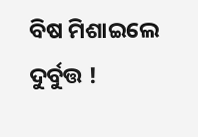ବିଷ ମିଶାଇଲେ ଦୁର୍ବୁତ୍ତ !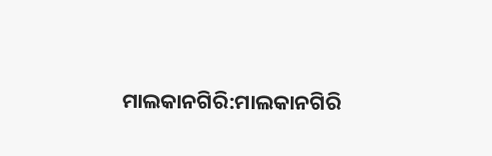ମାଲକାନଗିରି:ମାଲକାନଗିରି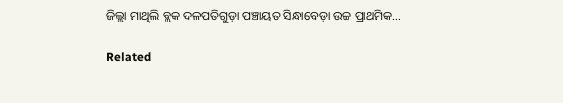ଜିଲ୍ଲା ମାଥିଲି ବ୍ଲକ ଦଳପତିଗୁଡ଼ା ପଞ୍ଚାୟତ ସିନ୍ଧାବେଡ଼ା ଉଚ୍ଚ ପ୍ରାଥମିକ...

Related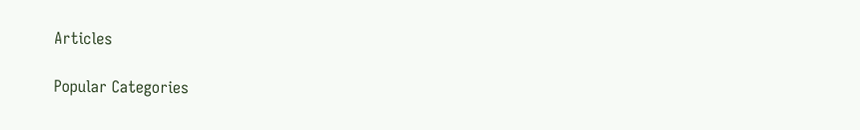Articles

Popular Categories